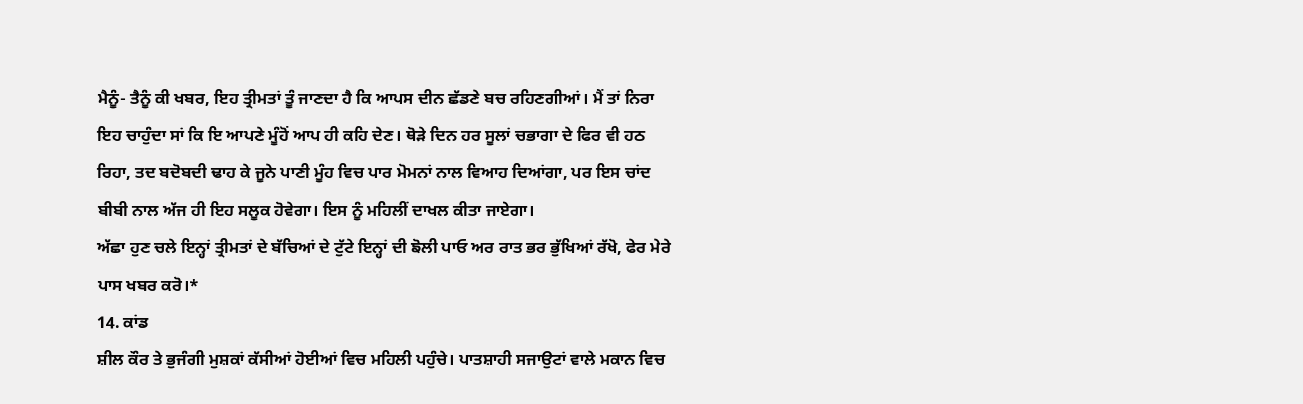ਮੈਨੂੰ- ਤੈਨੂੰ ਕੀ ਖਬਰ, ਇਹ ਤ੍ਰੀਮਤਾਂ ਤੂੰ ਜਾਣਦਾ ਹੈ ਕਿ ਆਪਸ ਦੀਨ ਛੱਡਣੇ ਬਚ ਰਹਿਣਗੀਆਂ। ਮੈਂ ਤਾਂ ਨਿਰਾ ਇਹ ਚਾਹੁੰਦਾ ਸਾਂ ਕਿ ਇ ਆਪਣੇ ਮੂੰਹੋਂ ਆਪ ਹੀ ਕਹਿ ਦੇਣ। ਥੋੜੇ ਦਿਨ ਹਰ ਸੂਲਾਂ ਚਭਾਗਾ ਦੇ ਫਿਰ ਵੀ ਹਠ ਰਿਹਾ, ਤਦ ਬਦੋਬਦੀ ਢਾਹ ਕੇ ਜੂਨੇ ਪਾਣੀ ਮੂੰਹ ਵਿਚ ਪਾਰ ਮੋਮਨਾਂ ਨਾਲ ਵਿਆਹ ਦਿਆਂਗਾ, ਪਰ ਇਸ ਚਾਂਦ ਬੀਬੀ ਨਾਲ ਅੱਜ ਹੀ ਇਹ ਸਲੂਕ ਹੋਵੇਗਾ। ਇਸ ਨੂੰ ਮਹਿਲੀਂ ਦਾਖਲ ਕੀਤਾ ਜਾਏਗਾ।
ਅੱਛਾ ਹੁਣ ਚਲੇ ਇਨ੍ਹਾਂ ਤ੍ਰੀਮਤਾਂ ਦੇ ਬੱਚਿਆਂ ਦੇ ਟੁੱਟੇ ਇਨ੍ਹਾਂ ਦੀ ਙੋਲੀ ਪਾਓ ਅਰ ਰਾਤ ਭਰ ਭੁੱਖਿਆਂ ਰੱਖੋ, ਫੇਰ ਮੇਰੇ ਪਾਸ ਖਬਰ ਕਰੋ।*
14. ਕਾਂਡ
ਸ਼ੀਲ ਕੌਰ ਤੇ ਭੁਜੰਗੀ ਮੁਸ਼ਕਾਂ ਕੱਸੀਆਂ ਹੋਈਆਂ ਵਿਚ ਮਹਿਲੀ ਪਹੁੰਚੇ। ਪਾਤਸ਼ਾਹੀ ਸਜਾਉਟਾਂ ਵਾਲੇ ਮਕਾਨ ਵਿਚ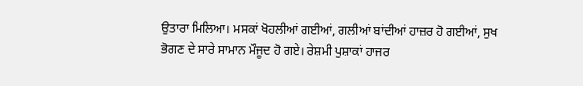ਉਤਾਰਾ ਮਿਲਿਆ। ਮਸਕਾਂ ਖੋਹਲੀਆਂ ਗਈਆਂ, ਗਲੀਆਂ ਬਾਂਦੀਆਂ ਹਾਜ਼ਰ ਹੋ ਗਈਆਂ, ਸੁਖ ਭੋਗਣ ਦੇ ਸਾਰੇ ਸਾਮਾਨ ਮੌਜੂਦ ਹੋ ਗਏ। ਰੇਸ਼ਮੀ ਪੁਸ਼ਾਕਾਂ ਹਾਜਰ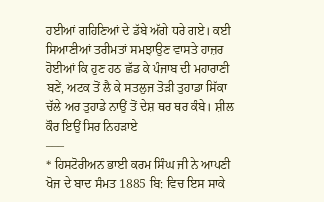ਹਈਆਂ ਗਹਿਣਿਆਂ ਦੇ ਡੱਬੇ ਅੱਗੇ ਧਰੇ ਗਏ। ਕਈ ਸਿਆਣੀਆਂ ਤਰੀਮਤਾਂ ਸਮਝਾਉਣ ਵਾਸਤੇ ਹਾਜ਼ਰ ਹੋਈਆਂ ਕਿ ਹੁਣ ਹਠ ਛੱਡ ਕੇ ਪੰਜਾਬ ਦੀ ਮਹਾਰਾਣੀ ਬਣੇਂ, ਅਟਕ ਤੋਂ ਲੈ ਕੇ ਸਤਲੁਜ ਤੋੜੀ ਤੁਹਾਡਾ ਸਿੱਕਾ ਚੱਲੇ ਅਰ ਤੁਹਾਡੇ ਨਾਉਂ ਤੋਂ ਦੇਸ਼ ਥਰ ਥਰ ਕੰਬੇ। ਸ਼ੀਲ ਕੌਰ ਇਉਂ ਸਿਰ ਨਿਹੜਾਏ
–––
* ਹਿਸਟੋਰੀਅਨ ਭਾਈ ਕਰਮ ਸਿੰਘ ਜੀ ਨੇ ਆਪਣੀ ਖੋਜ ਦੇ ਬਾਦ ਸੰਮਤ 1885 ਬਿ: ਵਿਚ ਇਸ ਸਾਕੇ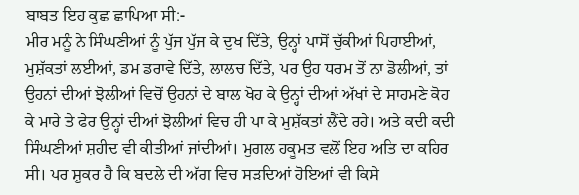ਬਾਬਤ ਇਹ ਕੁਛ ਛਾਪਿਆ ਸੀ:-
ਮੀਰ ਮਨੂੰ ਨੇ ਸਿੰਘਣੀਆਂ ਨੂੰ ਪੁੱਜ ਪੁੱਜ ਕੇ ਦੁਖ ਦਿੱਤੇ, ਉਨ੍ਹਾਂ ਪਾਸੋਂ ਚੁੱਕੀਆਂ ਪਿਹਾਈਆਂ, ਮੁਸ਼ੱਕਤਾਂ ਲਈਆਂ, ਡਮ ਡਰਾਵੇ ਦਿੱਤੇ, ਲਾਲਚ ਦਿੱਤੇ, ਪਰ ਉਹ ਧਰਮ ਤੋਂ ਨਾ ਡੋਲੀਆਂ, ਤਾਂ ਉਹਨਾਂ ਦੀਆਂ ਝੋਲੀਆਂ ਵਿਚੋਂ ਉਹਨਾਂ ਦੇ ਬਾਲ ਖੋਹ ਕੇ ਉਨ੍ਹਾਂ ਦੀਆਂ ਅੱਖਾਂ ਦੇ ਸਾਹਮਣੇ ਕੋਹ ਕੇ ਮਾਰੇ ਤੇ ਫੇਰ ਉਨ੍ਹਾਂ ਦੀਆਂ ਝੋਲੀਆਂ ਵਿਚ ਹੀ ਪਾ ਕੇ ਮੁਸ਼ੱਕਤਾਂ ਲੈਂਦੇ ਰਹੇ। ਅਤੇ ਕਦੀ ਕਦੀ ਸਿੰਘਣੀਆਂ ਸ਼ਹੀਦ ਵੀ ਕੀਤੀਆਂ ਜਾਂਦੀਆਂ। ਮੁਗਲ ਹਕੂਮਤ ਵਲੋਂ ਇਹ ਅਤਿ ਦਾ ਕਹਿਰ ਸੀ। ਪਰ ਸ਼ੁਕਰ ਹੈ ਕਿ ਬਦਲੇ ਦੀ ਅੱਗ ਵਿਚ ਸੜਦਿਆਂ ਹੋਇਆਂ ਵੀ ਕਿਸੇ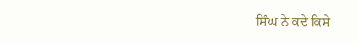ਸਿੰਘ ਨੇ ਕਦੇ ਕਿਸੇ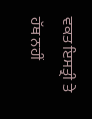ਵਕਤ ਇਸਤ੍ਰੀ ਤੇ ਹੱਥ ਨਹੀਂ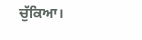ਚੁੱਕਿਆ।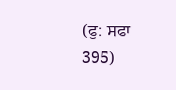(ਫੁ: ਸਫਾ 395)